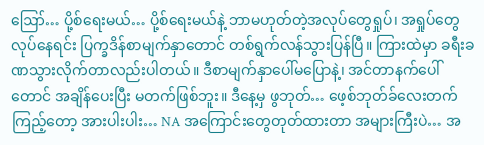ဪ… ပို့စ်ရေးမယ်… ပို့စ်ရေးမယ်နဲ့ ဘာမဟုတ်တဲ့အလုပ်တွေရှုပ်၊ အရှုပ်တွေလုပ်နေရင်း ပြက္ခဒိန်စာမျက်နှာတောင် တစ်ရွက်လန်သွားပြန်ပြီ။ ကြားထဲမှာ ခရီးခဏသွားလိုက်တာလည်းပါတယ်။ ဒီစာမျက်နှာပေါ်မပြောနဲ့၊ အင်တာနက်ပေါ်တောင် အချိန်ပေးပြီး မတက်ဖြစ်ဘူး။ ဒီနေ့မှ ဖွဘုတ်… ဖေ့စ်ဘုတ်ခ်လေးတက်ကြည့်တော့ အားပါးပါး… NA အကြောင်းတွေတုတ်ထားတာ အများကြီးပဲ… အ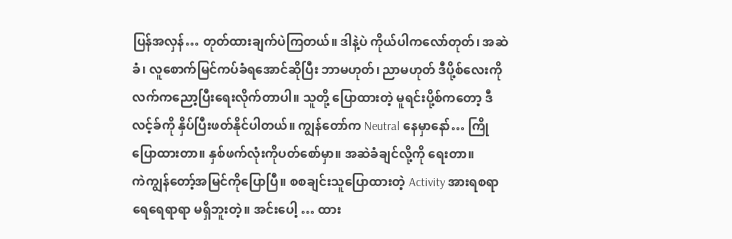ပြန်အလှန်… တုတ်ထားချက်ပဲကြတယ်။ ဒါနဲ့ပဲ ကိုယ်ပါကလော်တုတ်၊ အဆဲခံ၊ လူစောက်မြင်ကပ်ခံရအောင်ဆိုပြီး ဘာမဟုတ်၊ ညာမဟုတ် ဒီပို့စ်လေးကို လက်ကညော့ပြီးရေးလိုက်တာပါ။ သူတို့ ပြောထားတဲ့ မူရင်းပို့စ်ကတော့ ဒီလင့်ခ်ကို နှိပ်ပြီးဖတ်နိုင်ပါတယ်။ ကျွန်တော်က Neutral နေမှာနော်… ကြိုပြောထားတာ။ နှစ်ဖက်လုံးကိုပတ်စော်မှာ။ အဆဲခံချင်လို့ကို ရေးတာ။
ကဲကျွန်တော့်အမြင်ကိုပြောပြီ။ စစချင်းသူပြောထားတဲ့ Activity အားရစရာရေရေရာရာ မရှိဘူးတဲ့။ အင်းပေါ့ … ထား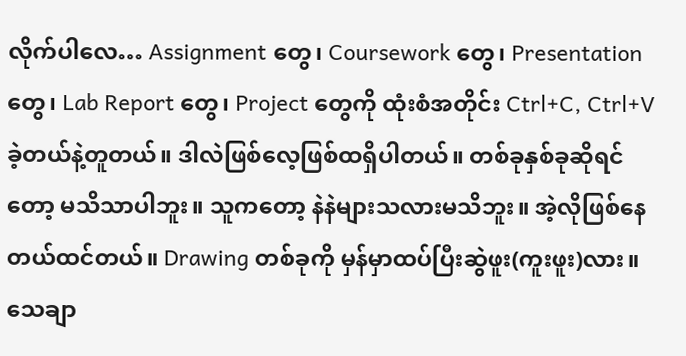လိုက်ပါလေ… Assignment တွေ၊ Coursework တွေ၊ Presentation တွေ၊ Lab Report တွေ၊ Project တွေကို ထုံးစံအတိုင်း Ctrl+C, Ctrl+V ခဲ့တယ်နဲ့တူတယ်။ ဒါလဲဖြစ်လေ့ဖြစ်ထရှိပါတယ်။ တစ်ခုနှစ်ခုဆိုရင်တော့ မသိသာပါဘူး။ သူကတော့ နဲနဲများသလားမသိဘူး။ အဲ့လိုဖြစ်နေတယ်ထင်တယ်။ Drawing တစ်ခုကို မှန်မှာထပ်ပြီးဆွဲဖူး(ကူးဖူး)လား။ သေချာ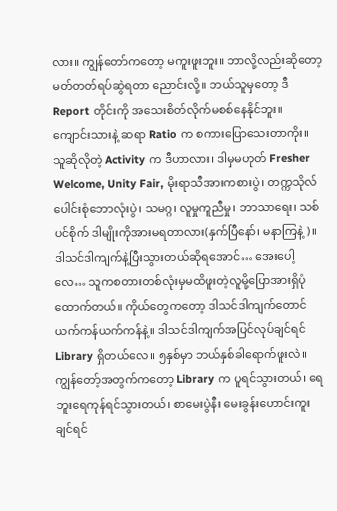လား။ ကျွန်တော်ကတော့ မကူးဖူးဘူး။ ဘာလို့လည်းဆိုတော့ မတ်တတ်ရပ်ဆွဲရတာ ညောင်းလို့။ ဘယ်သူမှတော့ ဒီReport တိုင်းကို အသေးစိတ်လိုက်မစစ်နေနိုင်ဘူး။ ကျောင်းသားနဲ့ ဆရာ Ratio က စကားပြောသေးတာကိုး။ သူဆိုလိုတဲ့ Activity က ဒီဟာလား၊ ဒါမှမဟုတ် Fresher Welcome, Unity Fair, မိုးရာသီအားကစားပွဲ၊ တက္ကသိုလ်ပေါင်းစုံဘောလုံးပွဲ၊ သမဂ္ဂ၊ လူမှုကူညီမှု၊ ဘာသာရေး၊ သစ်ပင်စိုက် ဒါမျိုးကိုအားမရတာလား(နှက်ပြီနော်၊ မနာကြနဲ့)။
ဒါသင်ဒါကျက်နဲ့ပြီးသွားတယ်ဆိုရအောင်… အေးပေါ့လေ… သူကစတားတစ်လုံးမှမထိဖူးတဲ့လူမို့ပြောအားရှိပုံထောက်တယ်။ ကိုယ်တွေကတော့ ဒါသင်ဒါကျက်တောင် ယက်ကန်ယက်ကန်နဲ့။ ဒါသင်ဒါကျက်အပြင်လုပ်ချင်ရင် Library ရှိတယ်လေ။ ၅နှစ်မှာ ဘယ်နှစ်ခါရောက်ဖူးလဲ။ ကျွန်တော့်အတွက်ကတော့ Library က ပူရင်သွားတယ်၊ ရေဘူးရေကုန်ရင်သွားတယ်၊ စာမေးပွဲနီး မေးခွန်းဟောင်းကူးချင်ရင်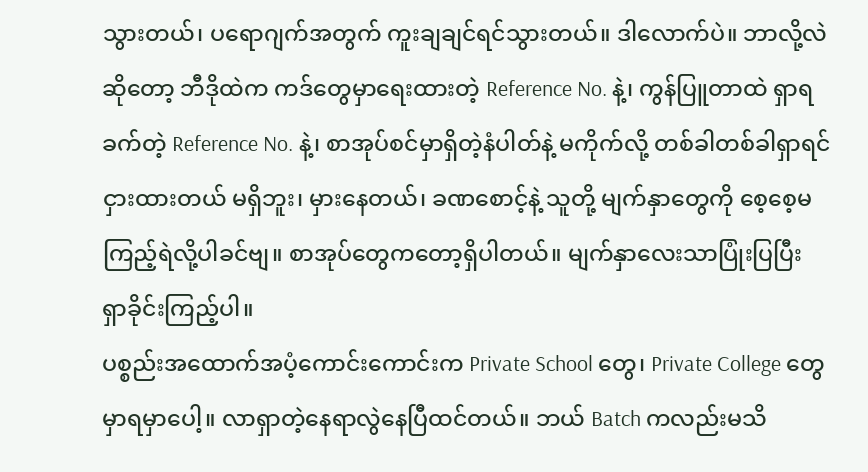သွားတယ်၊ ပရောဂျက်အတွက် ကူးချချင်ရင်သွားတယ်။ ဒါလောက်ပဲ။ ဘာလို့လဲဆိုတော့ ဘီဒိုထဲက ကဒ်တွေမှာရေးထားတဲ့ Reference No. နဲ့၊ ကွန်ပြူတာထဲ ရှာရခက်တဲ့ Reference No. နဲ့၊ စာအုပ်စင်မှာရှိတဲ့နံပါတ်နဲ့ မကိုက်လို့ တစ်ခါတစ်ခါရှာရင် ငှားထားတယ် မရှိဘူး၊ မှားနေတယ်၊ ခဏစောင့်နဲ့ သူတို့ မျက်နှာတွေကို စေ့စေ့မကြည့်ရဲလို့ပါခင်ဗျ။ စာအုပ်တွေကတော့ရှိပါတယ်။ မျက်နှာလေးသာပြုံးပြပြီး ရှာခိုင်းကြည့်ပါ။
ပစ္စည်းအထောက်အပံ့ကောင်းကောင်းက Private School တွေ၊ Private College တွေမှာရမှာပေါ့။ လာရှာတဲ့နေရာလွဲနေပြီထင်တယ်။ ဘယ် Batch ကလည်းမသိ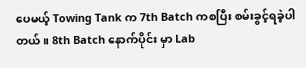ပေမယ့် Towing Tank က 7th Batch ကစပြီး စမ်းခွင့်ရခဲ့ပါတယ်။ 8th Batch နောက်ပိုင်း မှာ Lab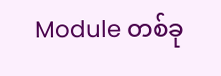Module တစ်ခု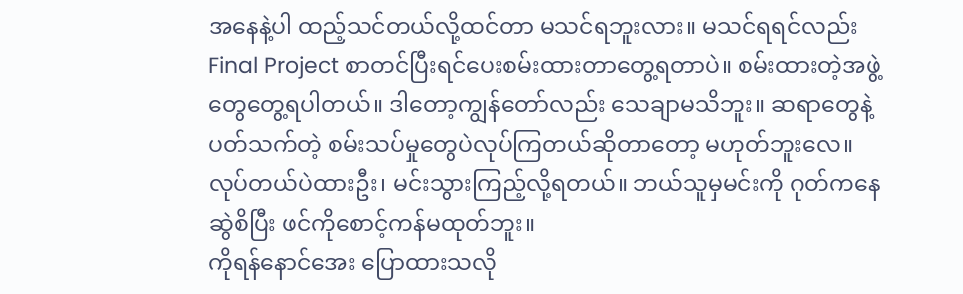အနေနဲ့ပါ ထည့်သင်တယ်လို့ထင်တာ မသင်ရဘူးလား။ မသင်ရရင်လည်း Final Project စာတင်ပြီးရင်ပေးစမ်းထားတာတွေ့ရတာပဲ။ စမ်းထားတဲ့အဖွဲ့တွေတွေ့ရပါတယ်။ ဒါတော့ကျွန်တော်လည်း သေချာမသိဘူး။ ဆရာတွေနဲ့ပတ်သက်တဲ့ စမ်းသပ်မှုတွေပဲလုပ်ကြတယ်ဆိုတာတော့ မဟုတ်ဘူးလေ။ လုပ်တယ်ပဲထားဦး၊ မင်းသွားကြည့်လို့ရတယ်။ ဘယ်သူမှမင်းကို ဂုတ်ကနေဆွဲစိပြီး ဖင်ကိုစောင့်ကန်မထုတ်ဘူး။
ကိုရန်နောင်အေး ပြောထားသလို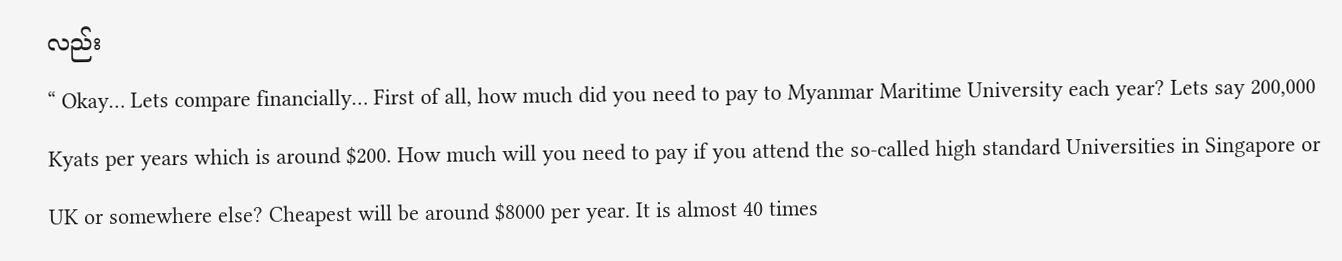လည်း
“ Okay… Lets compare financially… First of all, how much did you need to pay to Myanmar Maritime University each year? Lets say 200,000 Kyats per years which is around $200. How much will you need to pay if you attend the so-called high standard Universities in Singapore or UK or somewhere else? Cheapest will be around $8000 per year. It is almost 40 times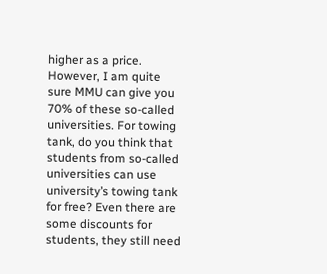higher as a price. However, I am quite sure MMU can give you 70% of these so-called universities. For towing tank, do you think that students from so-called universities can use university’s towing tank for free? Even there are some discounts for students, they still need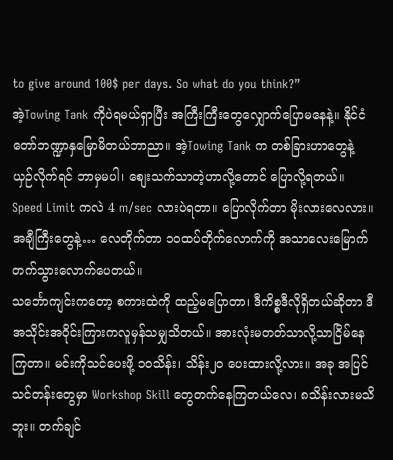to give around 100$ per days. So what do you think?”
အဲ့Towing Tank ကိုပဲရမယ်ရှာပြီး အကြီးကြီးတွေလျှောက်ပြောမနေနဲ့။ နိုင်ငံတော်ဘဏ္ဍာနှမြောမိတယ်ဘာညာ။ အဲ့Towing Tank က တစ်ခြားဟာတွေနဲ့ ယှဉ်လိုက်ရင် ဘာမှမပါ၊ စျေးသက်သာတဲ့ဟာလို့တောင် ပြောလို့ရတယ်။ Speed Limit ကလဲ 4 m/sec လားပဲရတာ။ ပြောလိုက်တာ မိုးလားလေလား။ အချီကြီးတွေနဲ့… လေတိုက်တာ ၁ဝထပ်တိုက်လောက်ကို အသာလေးမြောက်တက်သွားလောက်ပေတယ်။
သင်္ဘောကျင်းကတော့ စကားထဲကို ထည့်မပြောတာ၊ ဒီကိစ္စဒီလိုရှိတယ်ဆိုတာ ဒီအသိုင်းအဝိုင်းကြားကလူမှန်သမျှသိတယ်။ အားလုံးမတတ်သာလို့သာငြိမ်နေကြတာ။ မင်းကိုသင်ပေးဖို့ ၁ဝသိန်း၊ သိန်း၂၀ ပေးထားလို့လား။ အခု အပြင်သင်တန်းတွေမှာ Workshop Skill တွေတက်နေကြတယ်လေ၊ ၈သိန်းလားမသိဘူး။ တက်ချင်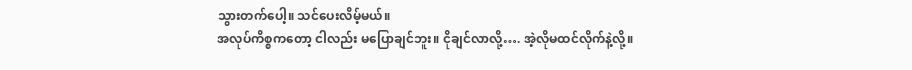သွားတက်ပေါ့။ သင်ပေးလိမ့်မယ်။
အလုပ်ကိစ္စကတော့ ငါလည်း မပြောချင်ဘူး။ ငိုချင်လာလို့…. အဲ့လိုမထင်လိုက်နဲ့လို့။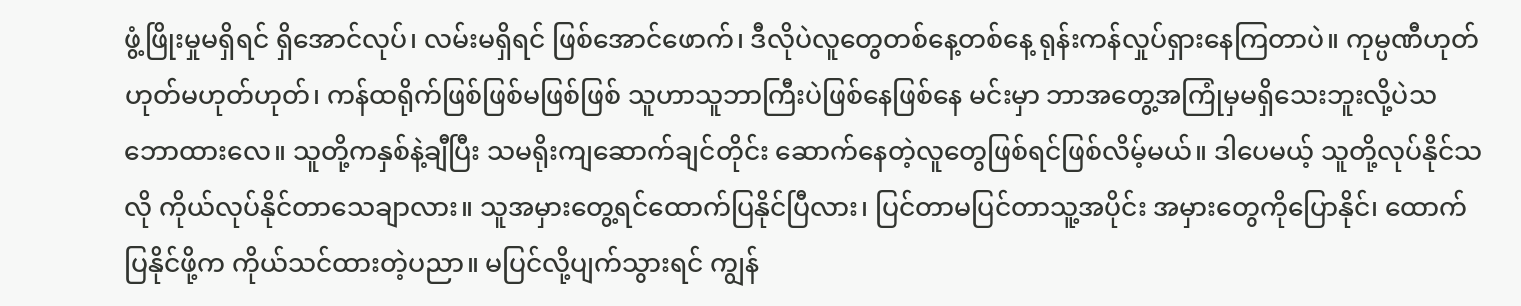ဖွံ့ဖြိုးမှုမရှိရင် ရှိအောင်လုပ်၊ လမ်းမရှိရင် ဖြစ်အောင်ဖောက်၊ ဒီလိုပဲလူတွေတစ်နေ့တစ်နေ့ ရုန်းကန်လှုပ်ရှားနေကြတာပဲ။ ကုမ္ပဏီဟုတ်ဟုတ်မဟုတ်ဟုတ်၊ ကန်ထရိုက်ဖြစ်ဖြစ်မဖြစ်ဖြစ် သူဟာသူဘာကြီးပဲဖြစ်နေဖြစ်နေ မင်းမှာ ဘာအတွေ့အကြုံမှမရှိသေးဘူးလို့ပဲသဘောထားလေ။ သူတို့ကနှစ်နဲ့ချီပြီး သမရိုးကျဆောက်ချင်တိုင်း ဆောက်နေတဲ့လူတွေဖြစ်ရင်ဖြစ်လိမ့်မယ်။ ဒါပေမယ့် သူတို့လုပ်နိုင်သလို ကိုယ်လုပ်နိုင်တာသေချာလား။ သူအမှားတွေ့ရင်ထောက်ပြနိုင်ပြီလား၊ ပြင်တာမပြင်တာသူ့အပိုင်း အမှားတွေကိုပြောနိုင်၊ ထောက်ပြနိုင်ဖို့က ကိုယ်သင်ထားတဲ့ပညာ။ မပြင်လို့ပျက်သွားရင် ကျွန်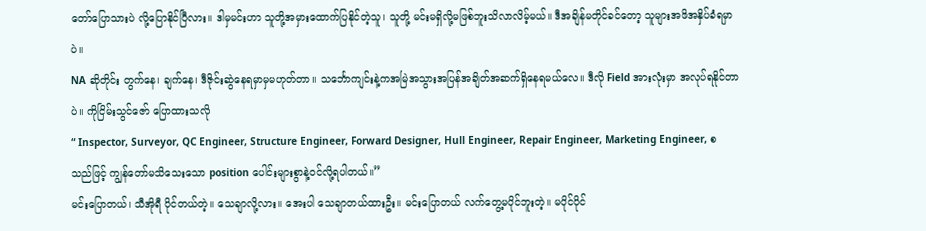တော်ပြောသားပဲ လို့ပြောနိုင်ပြီလား။ ဒါမှမင်းဟာ သူတို့အမှားထောက်ပြနိုင်တဲ့သူ၊ သူတို့ မင်းမရှိလို့မဖြစ်ဘူးသိလာလိမ့်မယ်။ ဒီအချိန်မတိုင်ခင်တော့ သူများအဖိအနှိပ်ခံရမှာပဲ။
NA ဆိုတိုင်း တွက်နေ၊ ချက်နေ၊ ဒီဇိုင်းဆွဲနေရမှာမှမဟုတ်တာ။ သင်္ဘောကျင်းနဲ့ကအမြဲအသွားအပြန်အချိတ်အဆက်ရှိနေရမယ်လေ။ ဒီလို Field အားလုံးမှာ အလုပ်ရနိုင်တာပဲ။ ကိုငြိမ်းသွင်ဇော် ပြောထားသလို
“ Inspector, Surveyor, QC Engineer, Structure Engineer, Forward Designer, Hull Engineer, Repair Engineer, Marketing Engineer, စသည်ဖြင့် ကျွန်တော်မသိသေးသော position ပေါင်းများစွာနဲ့ဝင်လို့ရပါတယ်။”
မင်းပြောတယ်၊ သီအိုရီ ပိုင်တယ်တဲ့။ သေချာလို့လား။ အေးပါ သေချာတယ်ထားဦး။ မင်းပြောတယ် လက်တွေ့မပိုင်ဘူးတဲ့။ မပိုင်ပိုင်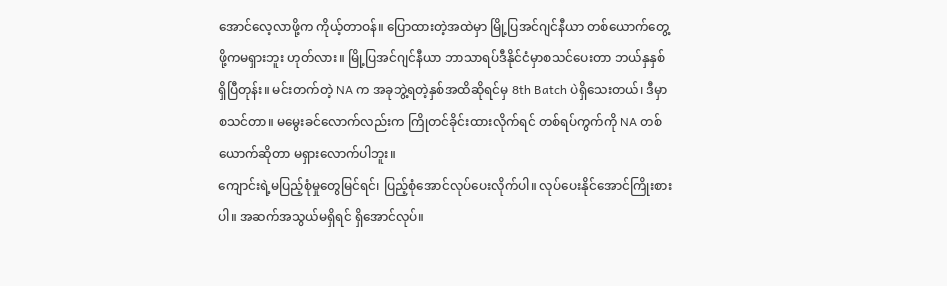အောင်လေ့လာဖို့က ကိုယ့်တာဝန်။ ပြောထားတဲ့အထဲမှာ မြို့ပြအင်ဂျင်နီယာ တစ်ယောက်တွေ့ဖို့ကမရှားဘူး ဟုတ်လား။ မြို့ပြအင်ဂျင်နီယာ ဘာသာရပ်ဒီနိုင်ငံမှာစသင်ပေးတာ ဘယ်နှနှစ်ရှိပြီတုန်း။ မင်းတက်တဲ့ NA က အခုဘွဲ့ရတဲ့နှစ်အထိဆိုရင်မှ 8th Batch ပဲရှိသေးတယ်၊ ဒီမှာစသင်တာ။ မမွေးခင်လောက်လည်းက ကြိုတင်ခိုင်းထားလိုက်ရင် တစ်ရပ်ကွက်ကို NA တစ်ယောက်ဆိုတာ မရှားလောက်ပါဘူး။
ကျောင်းရဲ့မပြည့်စုံမှုတွေမြင်ရင်၊ ပြည့်စုံအောင်လုပ်ပေးလိုက်ပါ။ လုပ်ပေးနိုင်အောင်ကြိုးစားပါ။ အဆက်အသွယ်မရှိရင် ရှိအောင်လုပ်။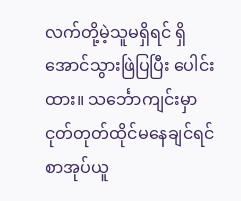လက်တို့မဲ့သူမရှိရင် ရှိအောင်သွားဖြဲပြပြီး ပေါင်းထား။ သင်္ဘောကျင်းမှာ ငုတ်တုတ်ထိုင်မနေချင်ရင် စာအုပ်ယူ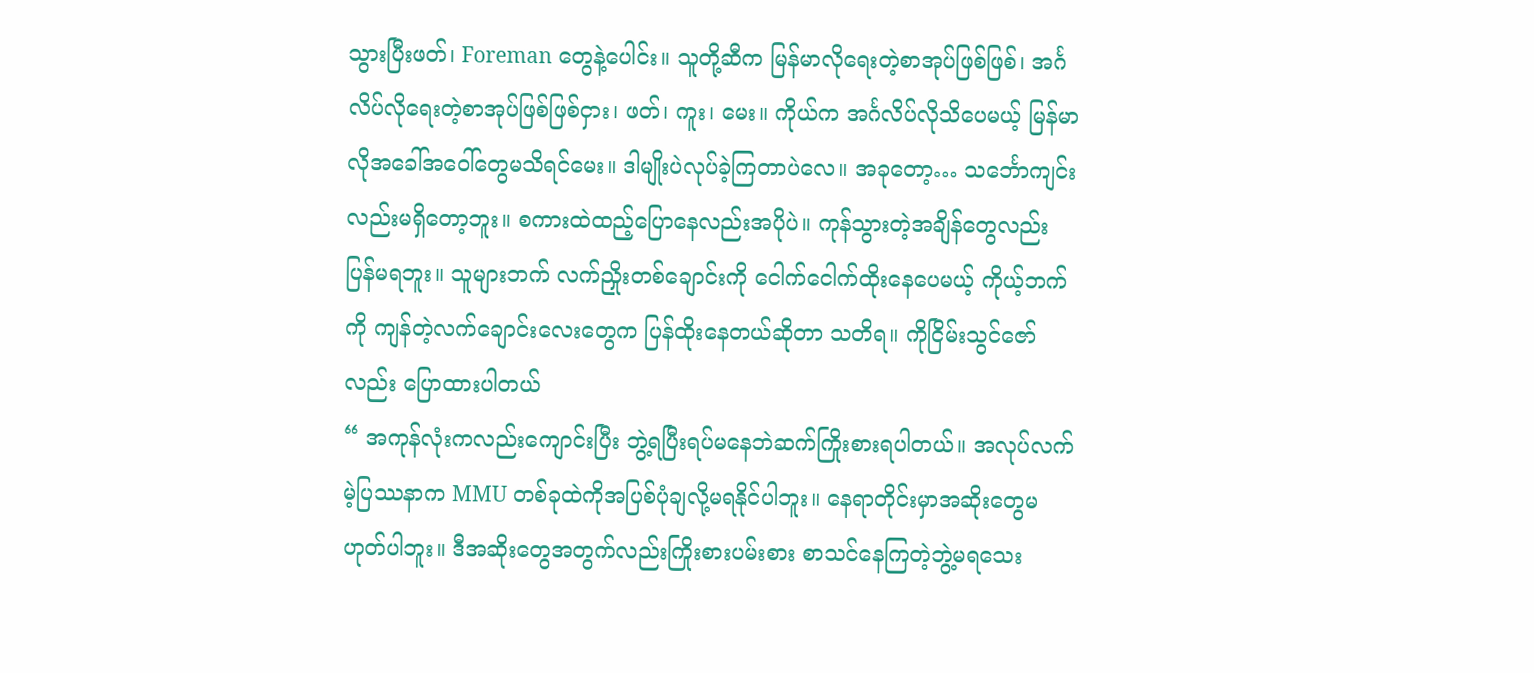သွားပြီးဖတ်၊ Foreman တွေနဲ့ပေါင်း။ သူတို့ဆီက မြန်မာလိုရေးတဲ့စာအုပ်ဖြစ်ဖြစ်၊ အင်္ဂလိပ်လိုရေးတဲ့စာအုပ်ဖြစ်ဖြစ်ငှား၊ ဖတ်၊ ကူး၊ မေး။ ကိုယ်က အင်္ဂလိပ်လိုသိပေမယ့် မြန်မာလိုအခေါ်အဝေါ်တွေမသိရင်မေး။ ဒါမျိုးပဲလုပ်ခဲ့ကြတာပဲလေ။ အခုတော့… သင်္ဘောကျင်းလည်းမရှိတော့ဘူး။ စကားထဲထည့်ပြောနေလည်းအပိုပဲ။ ကုန်သွားတဲ့အချိန်တွေလည်း ပြန်မရဘူး။ သူများဘက် လက်ညှိုးတစ်ချောင်းကို ငေါက်ငေါက်ထိုးနေပေမယ့် ကိုယ့်ဘက်ကို ကျန်တဲ့လက်ချောင်းလေးတွေက ပြန်ထိုးနေတယ်ဆိုတာ သတိရ။ ကိုငြိမ်းသွင်ဇော်လည်း ပြောထားပါတယ်
“ အကုန်လုံးကလည်းကျောင်းပြီး ဘွဲ့ရပြီးရပ်မနေဘဲဆက်ကြိုးစားရပါတယ်။ အလုပ်လက်မဲ့ပြဿနာက MMU တစ်ခုထဲကိုအပြစ်ပုံချလို့မရနိုင်ပါဘူး။ နေရာတိုင်းမှာအဆိုးတွေမဟုတ်ပါဘူး။ ဒီအဆိုးတွေအတွက်လည်းကြိုးစားပမ်းစား စာသင်နေကြတဲ့ဘွဲ့မရသေး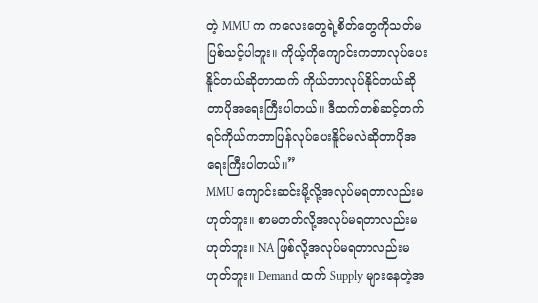တဲ့ MMU က ကလေးတွေရဲ့စိတ်တွေကိုသတ်မပြစ်သင့်ပါဘူး။ ကိုယ့်ကိုကျောင်းကဘာလုပ်ပေးနိူင်တယ်ဆိုတာထက် ကိုယ်ဘာလုပ်နိုင်တယ်ဆိုတာပိုအရေးကြီးပါတယ်။ ဒီထက်တစ်ဆင့်တက်ရင်ကိုယ်ကဘာပြန်လုပ်ပေးနိူင်မလဲဆိုတာပိုအရေးကြီးပါတယ်။”
MMU ကျောင်းဆင်းမို့လို့အလုပ်မရတာလည်းမဟုတ်ဘူး။ စာမတတ်လို့အလုပ်မရတာလည်းမဟုတ်ဘူး။ NA ဖြစ်လို့အလုပ်မရတာလည်းမဟုတ်ဘူး။ Demand ထက် Supply များနေတဲ့အ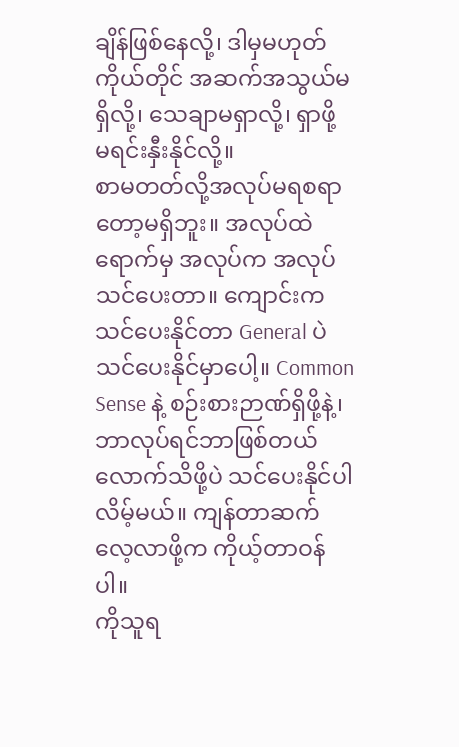ချိန်ဖြစ်နေလို့၊ ဒါမှမဟုတ် ကိုယ်တိုင် အဆက်အသွယ်မရှိလို့၊ သေချာမရှာလို့၊ ရှာဖို့ မရင်းနှီးနိုင်လို့။
စာမတတ်လို့အလုပ်မရစရာတော့မရှိဘူး။ အလုပ်ထဲရောက်မှ အလုပ်က အလုပ်သင်ပေးတာ။ ကျောင်းကသင်ပေးနိုင်တာ General ပဲသင်ပေးနိုင်မှာပေါ့။ Common Sense နဲ့ စဉ်းစားဉာဏ်ရှိဖို့နဲ့၊ ဘာလုပ်ရင်ဘာဖြစ်တယ်လောက်သိဖို့ပဲ သင်ပေးနိုင်ပါလိမ့်မယ်။ ကျန်တာဆက်လေ့လာဖို့က ကိုယ့်တာဝန်ပါ။
ကိုသူရ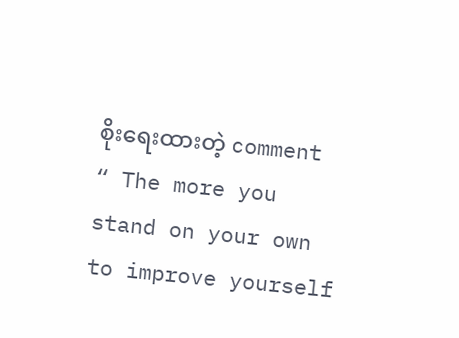စိုးရေးထားတဲ့ comment
“ The more you stand on your own to improve yourself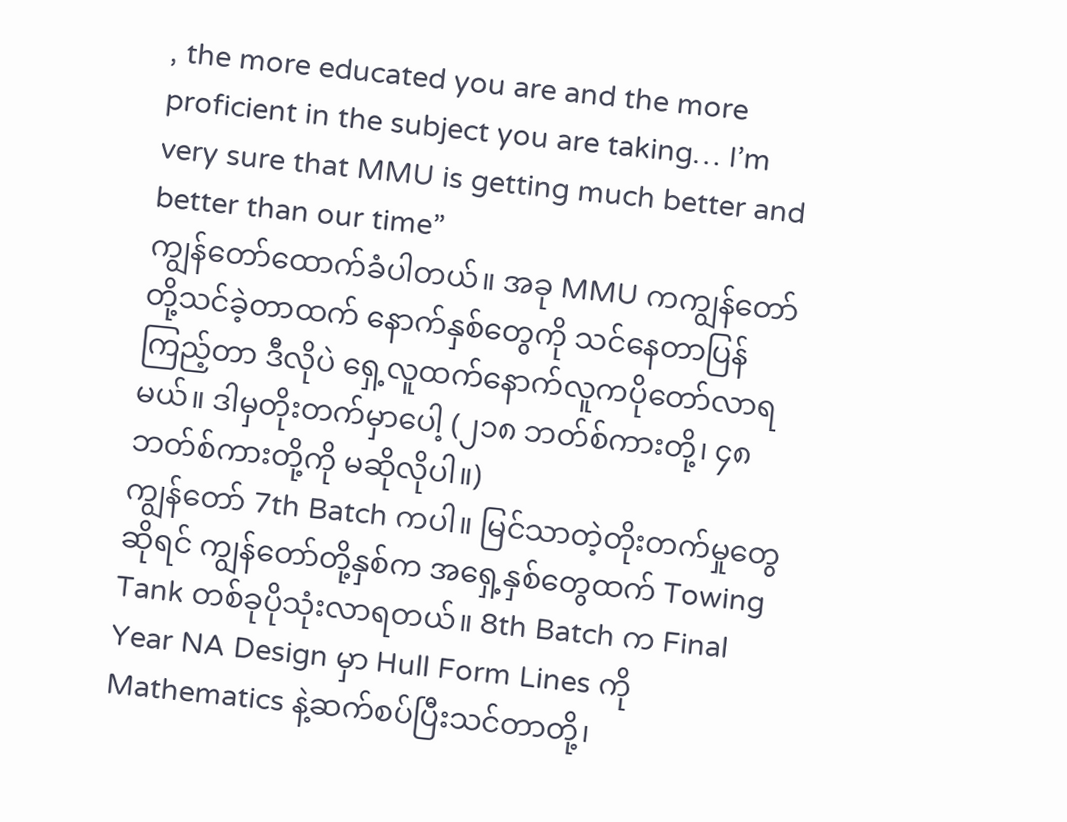, the more educated you are and the more proficient in the subject you are taking… I’m very sure that MMU is getting much better and better than our time”
ကျွန်တော်ထောက်ခံပါတယ်။ အခု MMU ကကျွန်တော်တို့သင်ခဲ့တာထက် နောက်နှစ်တွေကို သင်နေတာပြန်ကြည့်တာ ဒီလိုပဲ ရှေ့လူထက်နောက်လူကပိုတော်လာရမယ်။ ဒါမှတိုးတက်မှာပေါ့ (၂၁၈ ဘတ်စ်ကားတို့၊ ၄၈ ဘတ်စ်ကားတို့ကို မဆိုလိုပါ။)
ကျွန်တော် 7th Batch ကပါ။ မြင်သာတဲ့တိုးတက်မှုတွေဆိုရင် ကျွန်တော်တို့နှစ်က အရှေ့နှစ်တွေထက် Towing Tank တစ်ခုပိုသုံးလာရတယ်။ 8th Batch က Final Year NA Design မှာ Hull Form Lines ကို Mathematics နဲ့ဆက်စပ်ပြီးသင်တာတို့၊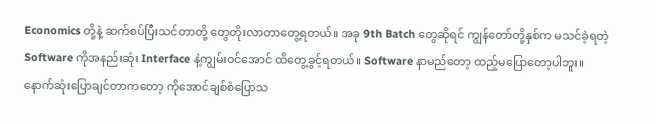Economics တို့နဲ့ ဆက်စပ်ပြီးသင်တာတို့ တွေတိုးလာတာတွေ့ရတယ်။ အခု 9th Batch တွေဆိုရင် ကျွန်တော်တို့နှစ်က မသင်ခဲ့ရတဲ့ Software ကိုအနည်းဆုံး Interface နဲ့ကျွမ်းဝင်အောင် ထိတွေ့ခွင့်ရတယ်။ Software နာမည်တော့ ထည့်မပြောတော့ပါဘူး။
နောက်ဆုံးပြောချင်တာကတော့ ကိုအောင်ချစ်စံပြောသ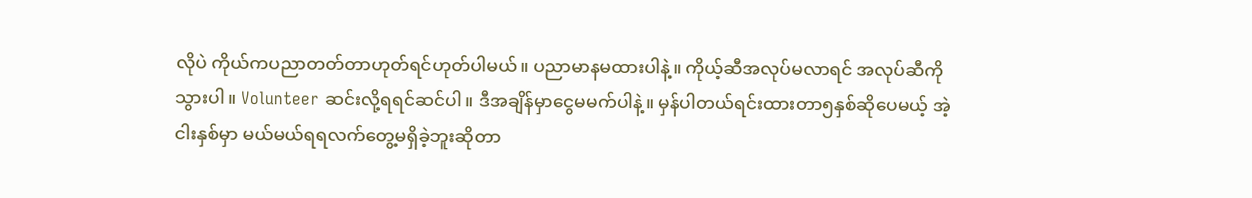လိုပဲ ကိုယ်ကပညာတတ်တာဟုတ်ရင်ဟုတ်ပါမယ်။ ပညာမာနမထားပါနဲ့။ ကိုယ့်ဆီအလုပ်မလာရင် အလုပ်ဆီကိုသွားပါ။ Volunteer ဆင်းလို့ရရင်ဆင်ပါ။ ဒီအချိန်မှာငွေမမက်ပါနဲ့။ မှန်ပါတယ်ရင်းထားတာ၅နှစ်ဆိုပေမယ့် အဲ့ငါးနှစ်မှာ မယ်မယ်ရရလက်တွေ့မရှိခဲ့ဘူးဆိုတာ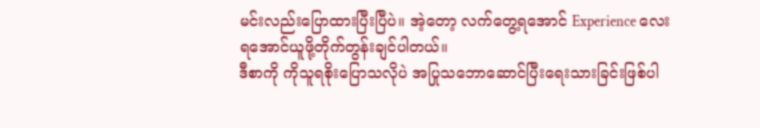မင်းလည်းပြောထားပြီးပြီပဲ။ အဲ့တော့ လက်တွေ့ရအောင် Experience လေးရအောင်ယူဖို့တိုက်တွန်းချင်ပါတယ်။
ဒီစာကို ကိုသူရစိုးပြောသလိုပဲ အပြုသဘောဆောင်ပြီးရေးသားခြင်းဖြစ်ပါ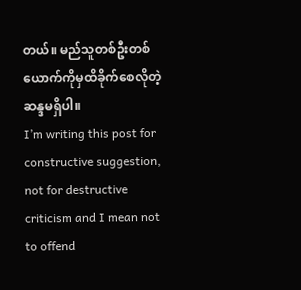တယ်။ မည်သူတစ်ဦးတစ်ယောက်ကိုမှထိခိုက်စေလိုတဲ့ဆန္ဒမရှိပါ။
I’m writing this post for constructive suggestion, not for destructive criticism and I mean not to offend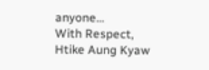anyone…
With Respect,
Htike Aung Kyaw